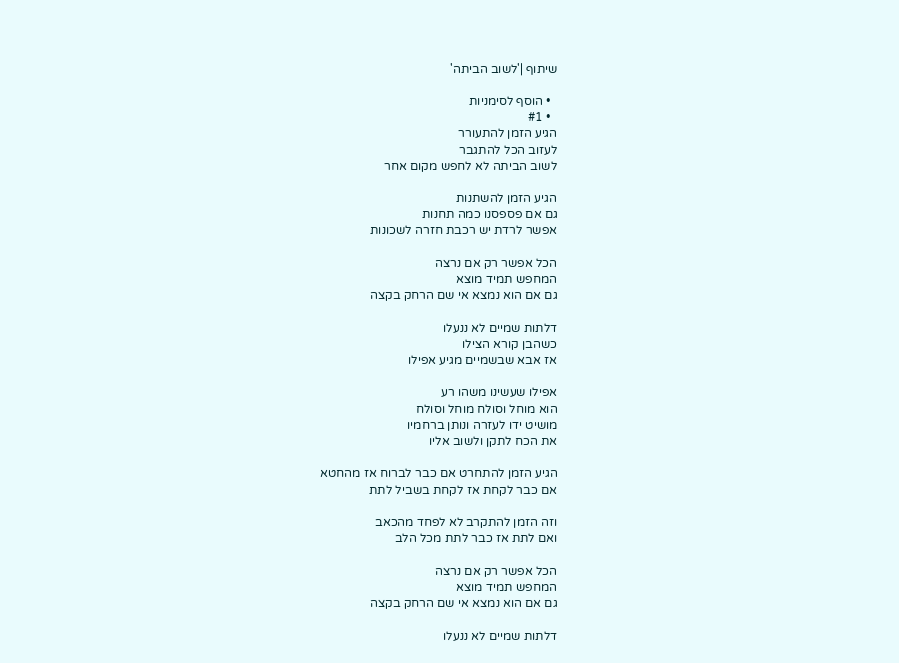שיתוף |'לשוב הביתה'

  • הוסף לסימניות
  • #1
הגיע הזמן להתעורר
לעזוב הכל להתגבר
לשוב הביתה לא לחפש מקום אחר

הגיע הזמן להשתנות
גם אם פספסנו כמה תחנות
אפשר לרדת יש רכבת חזרה לשכונות

הכל אפשר רק אם נרצה
המחפש תמיד מוצא
גם אם הוא נמצא אי שם הרחק בקצה

דלתות שמיים לא ננעלו
כשהבן קורא הצילו
אז אבא שבשמיים מגיע אפילו

אפילו שעשינו משהו רע
הוא מוחל וסולח מוחל וסולח
מושיט ידו לעזרה ונותן ברחמיו
את הכח לתקן ולשוב אליו

הגיע הזמן להתחרט אם כבר לברוח אז מהחטא
אם כבר לקחת אז לקחת בשביל לתת

וזה הזמן להתקרב לא לפחד מהכאב
ואם לתת אז כבר לתת מכל הלב

הכל אפשר רק אם נרצה
המחפש תמיד מוצא
גם אם הוא נמצא אי שם הרחק בקצה

דלתות שמיים לא ננעלו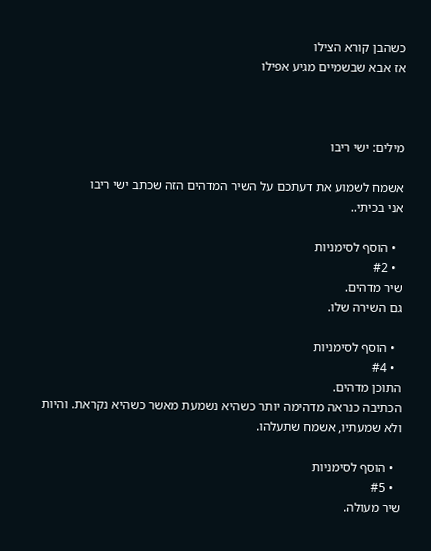כשהבן קורא הצילו
אז אבא שבשמיים מגיע אפילו



מילים: ישי ריבו

אשמח לשמוע את דעתכם על השיר המדהים הזה שכתב ישי ריבו
אני בכיתי..

  • הוסף לסימניות
  • #2
שיר מדהים.
גם השירה שלו.

  • הוסף לסימניות
  • #4
התוכן מדהים.
הכתיבה כנראה מדהימה יותר כשהיא נשמעת מאשר כשהיא נקראת. והיות ולא שמעתיו, אשמח שתעלהו.

  • הוסף לסימניות
  • #5
שיר מעולה.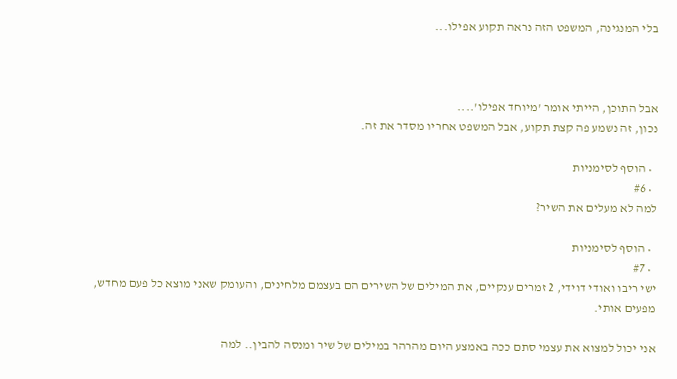בלי המנגינה, המשפט הזה נראה תקוע אפילו...



אבל התוכן, הייתי אומר 'מיוחד אפילו'....
נכון, זה נשמע פה קצת תקוע, אבל המשפט אחריו מסדר את זה.

  • הוסף לסימניות
  • #6
למה לא מעלים את השיר?

  • הוסף לסימניות
  • #7
ישי ריבו ואודי דוידי, 2 זמרים ענקיים, את המילים של השירים הם בעצמם מלחינים, והעומק שאני מוצא כל פעם מחדש, מפעים אותי.

אני יכול למצוא את עצמי סתם ככה באמצע היום מהרהר במילים של שיר ומנסה להבין.. למה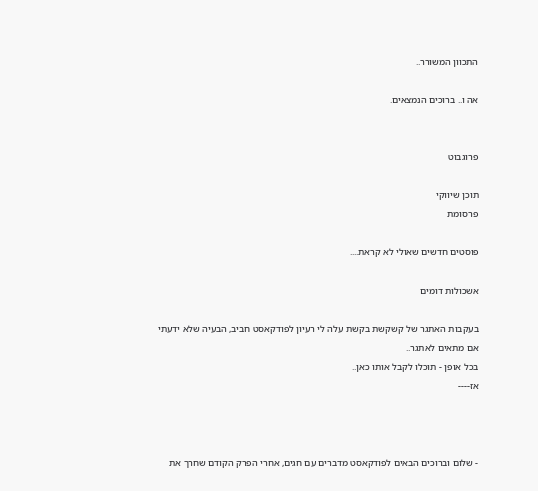התכוון המשורר..

אה ו.. ברוכים הנמצאים.


פרוגבוט

תוכן שיווקי
פרסומת

פוסטים חדשים שאולי לא קראת....

אשכולות דומים

בעקבות האתגר של קשקשת בקשת עלה לי רעיון לפודקאסט חביב, הבעיה שלא ידעתי אם מתאים לאתגר..
בכל אופן - תוכלו לקבל אותו כאן..
אז----



- שלום וברוכים הבאים לפודקאסט מדברים עם חגים, אחרי הפרק הקודם שחרך את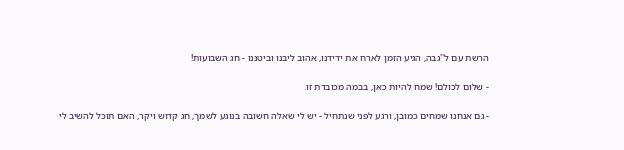הרשת עם ל''גבה, הגיע הזמן לארח את ידידנו, אהוב ליבנו וביטננו - חג השבועות!

- שלום לכולם! שמח להיות כאן, בבמה מכובדת זו.

- גם אנחנו שמחים כמובן, ורגע לפני שנתחיל - יש לי שאלה חשובה בנוגע לשמך, חג קדוש ויקר, האם תוכל להשיב לי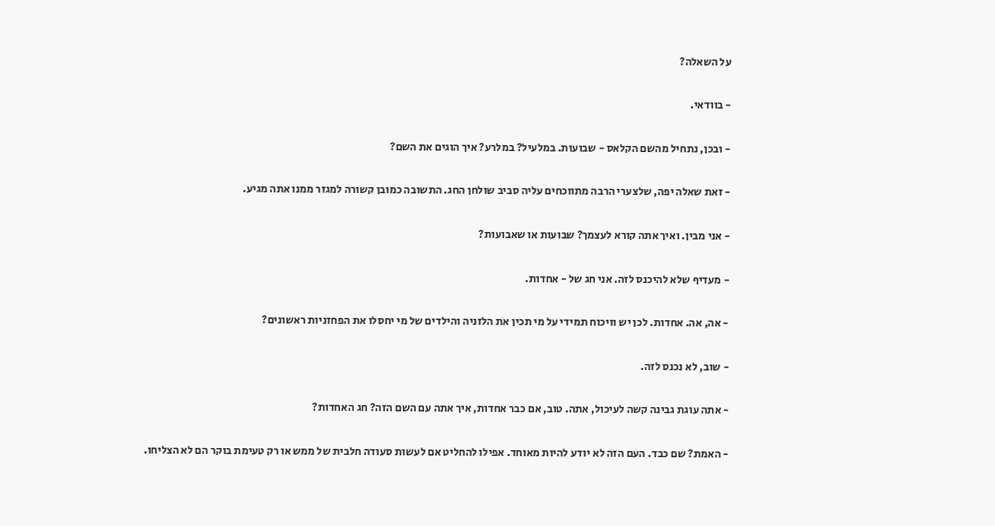על השאלה?

- בוודאי.

- ובכן, נתחיל מהשם הקלאס - שבועות. במלעיל? במלרע? איך הוגים את השם?

- זאת שאלה יפה, שלצערי הרבה מתווכחים עליה סביב שולחן החג. התשובה כמובן קשורה למגזר ממנו אתה מגיע.

- אני מבין. ואיך אתה קורא לעצמך? שבועות או שאבועות?

- מעדיף שלא להיכנס לזה. אני חג של - אחדות.

- אה, אה. אחדות. לכן יש וויכוח תמידי על מי תכין את הלזניה והילדים של מי יחסלו את הפחזניות ראשונים?

- שוב, לא נכנס לזה.

- אתה עוגת גבינה קשה לעיכול, אתה. טוב, אם כבר אחדות, איך אתה עם השם הזה? חג האחדות?

- האמת? שם כבד. העם הזה לא יודע להיות מאוחד. אפילו להחליט אם לעשות סעודה חלבית של ממש או רק טעימת בוקר הם לא הצליחו.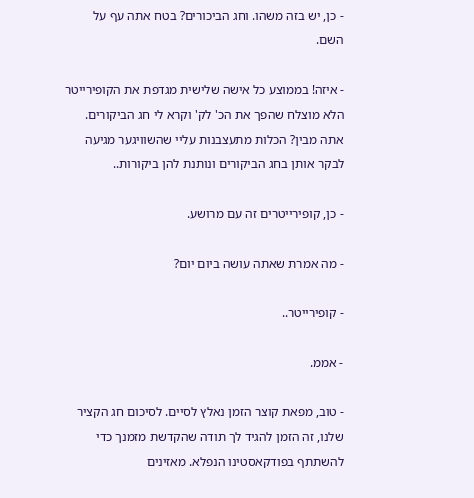- כן, יש בזה משהו. וחג הביכורים? בטח אתה עף על השם.

- איזה! בממוצע כל אישה שלישית מגדפת את הקופירייטר הלא מוצלח שהפך את הכ' לק' וקרא לי חג הביקורים. אתה מבין? הכלות מתעצבנות עליי שהשוויגער מגיעה לבקר אותן בחג הביקורים ונותנת להן ביקורות..

- כן, קופירייטרים זה עם מרושע.

- מה אמרת שאתה עושה ביום יום?

- קופירייטר..

- אממ.

- טוב, מפאת קוצר הזמן נאלץ לסיים. לסיכום חג הקציר שלנו, זה הזמן להגיד לך תודה שהקדשת מזמנך כדי להשתתף בפודקאסטינו הנפלא. מאזינים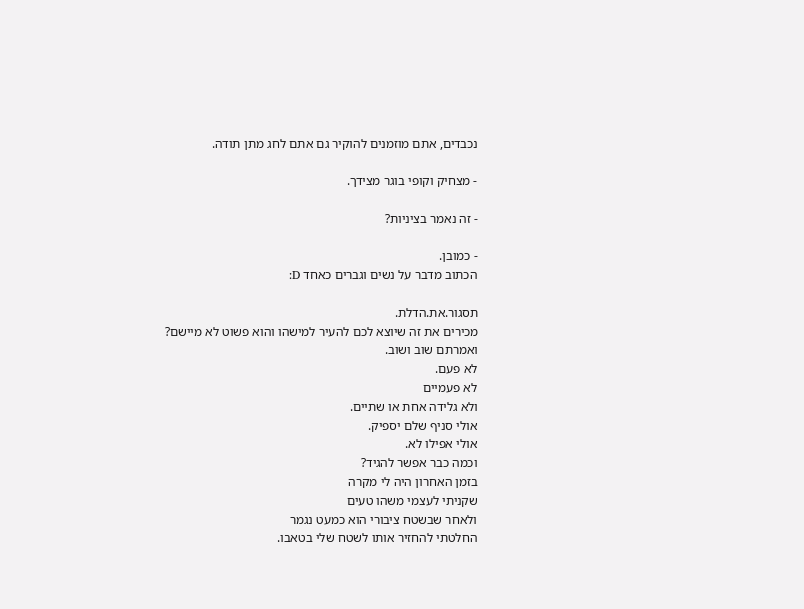נכבדים, אתם מוזמנים להוקיר גם אתם לחג מתן תודה.

- מצחיק וקופי בוגר מצידך.

- זה נאמר בציניות?

- כמובן.
הכתוב מדבר על נשים וגברים כאחד D:

תסגור.את.הדלת.
מכירים את זה שיוצא לכם להעיר למישהו והוא פשוט לא מיישם?
ואמרתם שוב ושוב.
לא פעם.
לא פעמיים
ולא גלידה אחת או שתיים.
אולי סניף שלם יספיק.
אולי אפילו לא.
וכמה כבר אפשר להגיד?
בזמן האחרון היה לי מקרה
שקניתי לעצמי משהו טעים
ולאחר שבשטח ציבורי הוא כמעט נגמר
החלטתי להחזיר אותו לשטח שלי בטאבו.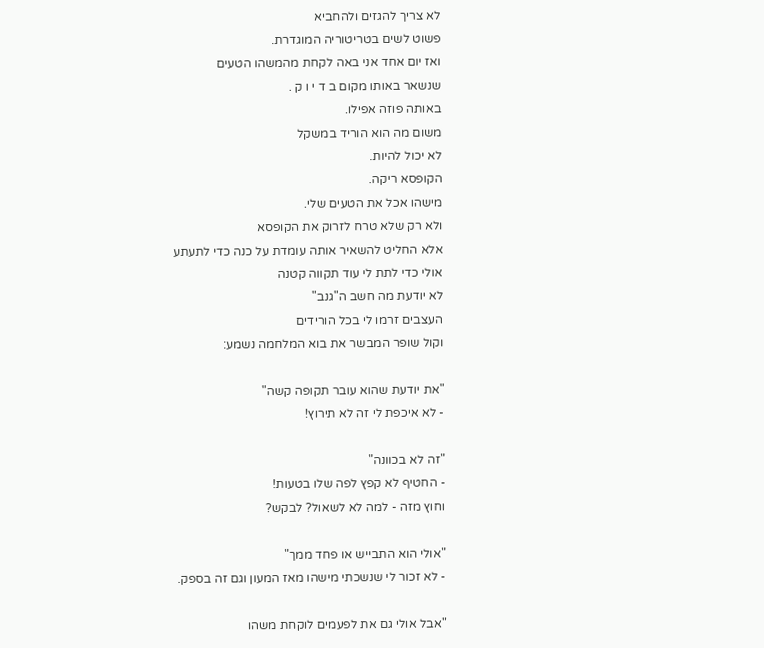לא צריך להגזים ולהחביא
פשוט לשים בטריטוריה המוגדרת.
ואז יום אחד אני באה לקחת מהמשהו הטעים
שנשאר באותו מקום ב ד י ו ק .
באותה פוזה אפילו.
משום מה הוא הוריד במשקל
לא יכול להיות.
הקופסא ריקה.
מישהו אכל את הטעים שלי.
ולא רק שלא טרח לזרוק את הקופסא
אלא החליט להשאיר אותה עומדת על כנה כדי לתעתע
אולי כדי לתת לי עוד תקווה קטנה
לא יודעת מה חשב ה"גנב"
העצבים זרמו לי בכל הורידים
וקול שופר המבשר את בוא המלחמה נשמע:

"את יודעת שהוא עובר תקופה קשה"
- לא איכפת לי זה לא תירוץ!

"זה לא בכוונה"
- החטיף לא קפץ לפה שלו בטעות!
וחוץ מזה - למה לא לשאול? לבקש?

"אולי הוא התבייש או פחד ממך"
- לא זכור לי שנשכתי מישהו מאז המעון וגם זה בספק.

"אבל אולי גם את לפעמים לוקחת משהו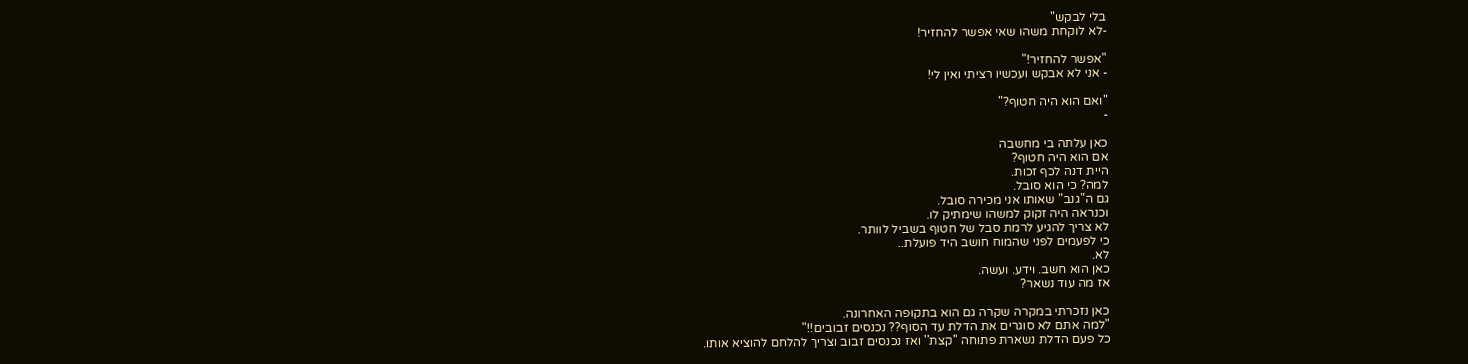בלי לבקש"
-לא לוקחת משהו שאי אפשר להחזיר!

"אפשר להחזיר!"
- אני לא אבקש ועכשיו רציתי ואין לי!

"ואם הוא היה חטוף?"
-

כאן עלתה בי מחשבה
אם הוא היה חטוף?
היית דנה לכף זכות.
למה? כי הוא סובל.
גם ה"גנב" שאותו אני מכירה סובל.
וכנראה היה זקוק למשהו שימתיק לו.
לא צריך להגיע לרמת סבל של חטוף בשביל לוותר.
כי לפעמים לפני שהמוח חושב היד פועלת..
לא.
כאן הוא חשב. וידע. ועשה.
אז מה עוד נשאר?

כאן נזכרתי במקרה שקרה גם הוא בתקופה האחרונה.
"למה אתם לא סוגרים את הדלת עד הסוף?? נכנסים זבובים!!"
כל פעם הדלת נשארת פתוחה ''קצת'' ואז נכנסים זבוב וצריך להלחם להוציא אותו.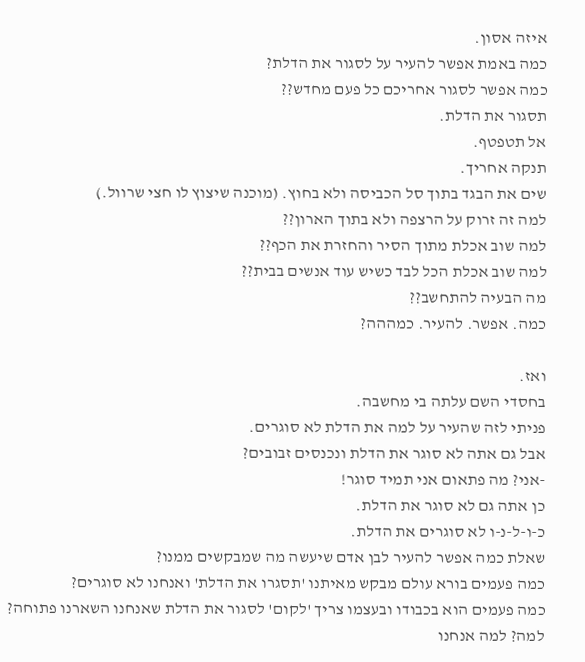איזה אסון.
כמה באמת אפשר להעיר על לסגור את הדלת?
כמה אפשר לסגור אחריכם כל פעם מחדש??
תסגור את הדלת.
אל תטפטף.
תנקה אחריך.
שים את הבגד בתוך סל הכביסה ולא בחוץ. (מוכנה שיצוץ לו חצי שרוול.)
למה זה זרוק על הרצפה ולא בתוך הארון??
למה שוב אכלת מתוך הסיר והחזרת את הכף??
למה שוב אכלת הכל לבד כשיש עוד אנשים בבית??
מה הבעיה להתחשב??
כמה. אפשר. להעיר. כמההה?

ואז.
בחסדי השם עלתה בי מחשבה.
פניתי לזה שהעיר על למה את הדלת לא סוגרים.
אבל גם אתה לא סוגר את הדלת ונכנסים זבובים?
-אני? מה פתאום אני תמיד סוגר!
כן אתה גם לא סוגר את הדלת.
כ-ו-ל-נ-ו לא סוגרים את הדלת.
שאלת כמה אפשר להעיר לבן אדם שיעשה מה שמבקשים ממנו?
כמה פעמים בורא עולם מבקש מאיתנו 'תסגרו את הדלת' ואנחנו לא סוגרים?
כמה פעמים הוא בכבודו ובעצמו צריך 'לקום' לסגור את הדלת שאנחנו השארנו פתוחה?
למה? למה אנחנו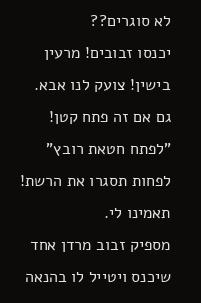לא סוגרים??
יכנסו זבובים! מרעין בישין! צועק לנו אבא.
גם אם זה פתח קטן!
"לפתח חטאת רובץ"
לפחות תסגרו את הרשת!
תאמינו לי.
מספיק זבוב מרדן אחד שיכנס ויטייל לו בהנאה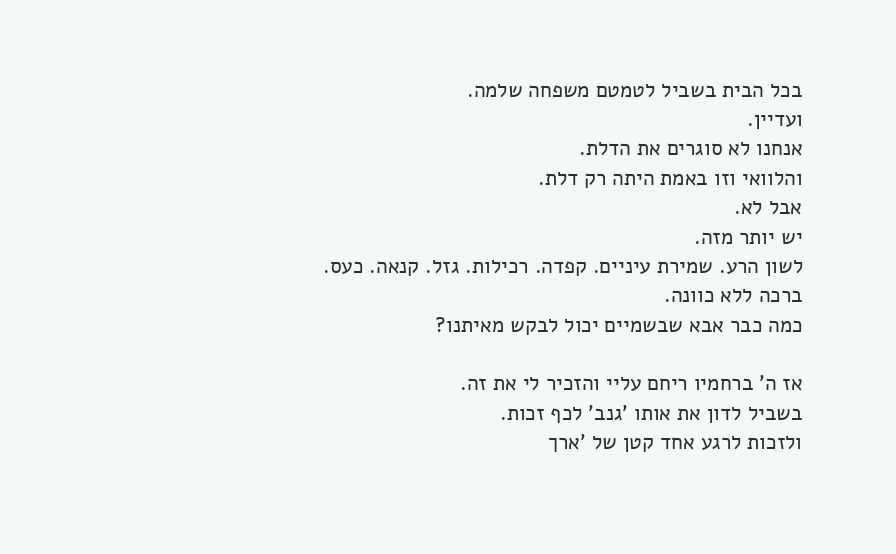בכל הבית בשביל לטמטם משפחה שלמה.
ועדיין.
אנחנו לא סוגרים את הדלת.
והלוואי וזו באמת היתה רק דלת.
אבל לא.
יש יותר מזה.
לשון הרע. שמירת עיניים. קפדה. רכילות. גזל. קנאה. כעס. ברכה ללא כוונה.
כמה כבר אבא שבשמיים יכול לבקש מאיתנו?

אז ה' ברחמיו ריחם עליי והזכיר לי את זה.
בשביל לדון את אותו 'גנב' לכף זכות.
ולזכות לרגע אחד קטן של 'ארך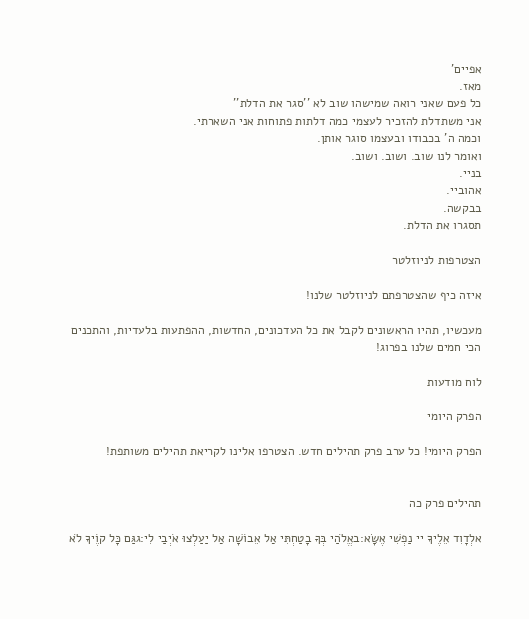אפיים'
מאז.
כל פעם שאני רואה שמישהו שוב לא ''סגר את הדלת''
אני משתדלת להזכיר לעצמי כמה דלתות פתוחות אני השארתי.
וכמה ה' בכבודו ובעצמו סוגר אותן.
ואומר לנו שוב. ושוב. ושוב.
בניי.
אהוביי.
בבקשה.
תסגרו את הדלת.

הצטרפות לניוזלטר

איזה כיף שהצטרפתם לניוזלטר שלנו!

מעכשיו, תהיו הראשונים לקבל את כל העדכונים, החדשות, ההפתעות בלעדיות, והתכנים הכי חמים שלנו בפרוג!

לוח מודעות

הפרק היומי

הפרק היומי! כל ערב פרק תהילים חדש. הצטרפו אלינו לקריאת תהילים משותפת!


תהילים פרק כה

אלְדָוִד אֵלֶיךָ יי נַפְשִׁי אֶשָּׂא:באֱלֹהַי בְּךָ בָטַחְתִּי אַל אֵבוֹשָׁה אַל יַעַלְצוּ אֹיְבַי לִי:גגַּם כָּל קוֶֹיךָ לֹא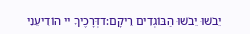יֵבֹשׁוּ יֵבֹשׁוּ הַבּוֹגְדִים רֵיקָם:דדְּרָכֶיךָ יי הוֹדִיעֵנִי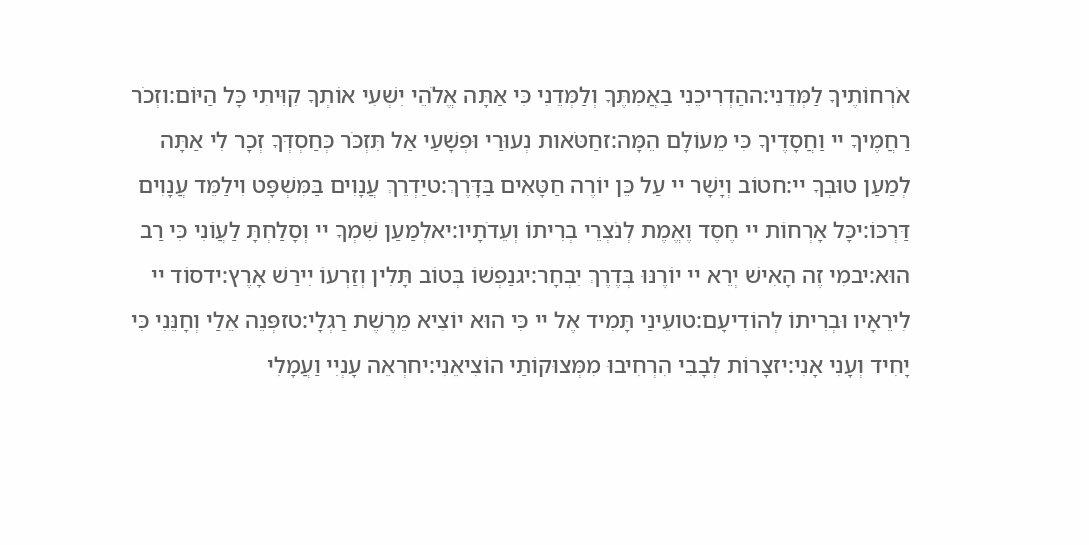אֹרְחוֹתֶיךָ לַמְּדֵנִי:ההַדְרִיכֵנִי בַאֲמִתֶּךָ וְלַמְּדֵנִי כִּי אַתָּה אֱלֹהֵי יִשְׁעִי אוֹתְךָ קִוִּיתִי כָּל הַיּוֹם:וזְכֹר רַחֲמֶיךָ יי וַחֲסָדֶיךָ כִּי מֵעוֹלָם הֵמָּה:זחַטֹּאות נְעוּרַי וּפְשָׁעַי אַל תִּזְכֹּר כְּחַסְדְּךָ זְכָר לִי אַתָּה לְמַעַן טוּבְךָ יי:חטוֹב וְיָשָׁר יי עַל כֵּן יוֹרֶה חַטָּאִים בַּדָּרֶךְ:טיַדְרֵךְ עֲנָוִים בַּמִּשְׁפָּט וִילַמֵּד עֲנָוִים דַּרְכּוֹ:יכָּל אָרְחוֹת יי חֶסֶד וֶאֱמֶת לְנֹצְרֵי בְרִיתוֹ וְעֵדֹתָיו:יאלְמַעַן שִׁמְךָ יי וְסָלַחְתָּ לַעֲוֹנִי כִּי רַב הוּא:יבמִי זֶה הָאִישׁ יְרֵא יי יוֹרֶנּוּ בְּדֶרֶךְ יִבְחָר:יגנַפְשׁוֹ בְּטוֹב תָּלִין וְזַרְעוֹ יִירַשׁ אָרֶץ:ידסוֹד יי לִירֵאָיו וּבְרִיתוֹ לְהוֹדִיעָם:טועֵינַי תָּמִיד אֶל יי כִּי הוּא יוֹצִיא מֵרֶשֶׁת רַגְלָי:טזפְּנֵה אֵלַי וְחָנֵּנִי כִּי יָחִיד וְעָנִי אָנִי:יזצָרוֹת לְבָבִי הִרְחִיבוּ מִמְּצוּקוֹתַי הוֹצִיאֵנִי:יחרְאֵה עָנְיִי וַעֲמָלִי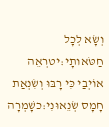וְשָׂא לְכָל חַטֹּאותָי:יטרְאֵה אוֹיְבַי כִּי רָבּוּ וְשִׂנְאַת חָמָס שְׂנֵאוּנִי:כשָׁמְרָה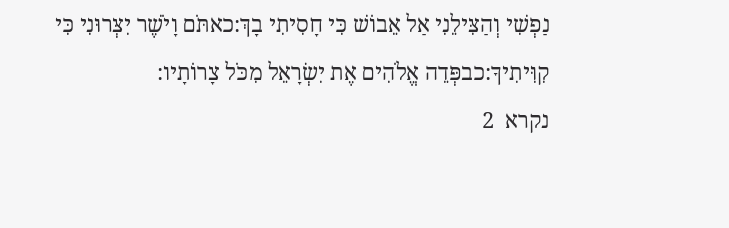נַפְשִׁי וְהַצִּילֵנִי אַל אֵבוֹשׁ כִּי חָסִיתִי בָךְ:כאתֹּם וָיֹשֶׁר יִצְּרוּנִי כִּי קִוִּיתִיךָ:כבפְּדֵה אֱלֹהִים אֶת יִשְׂרָאֵל מִכֹּל צָרוֹתָיו:
נקרא  2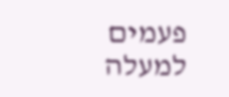פעמים
למעלה